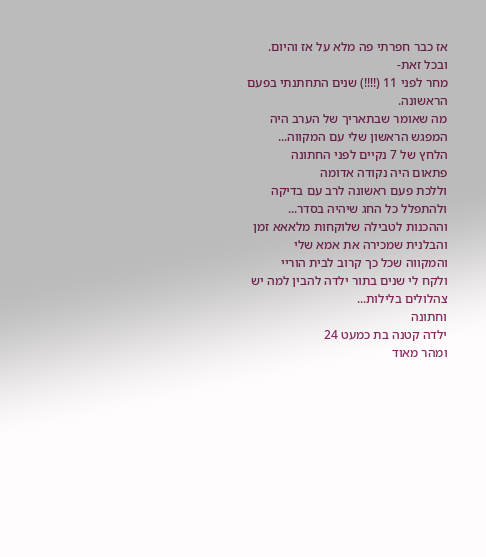אז כבר חפרתי פה מלא על אז והיום. ובכל זאת-
מחר לפני 11 (!!!!) שנים התחתנתי בפעם הראשונה.
מה שאומר שבתאריך של הערב היה המפגש הראשון שלי עם המקווה...
הלחץ של 7 נקיים לפני החתונה
פתאום היה נקודה אדומה
וללכת פעם ראשונה לרב עם בדיקה
ולהתפלל כל החג שיהיה בסדר...
וההכנות לטבילה שלוקחות מלאאא זמן
והבלנית שמכירה את אמא שלי
והמקווה שכל כך קרוב לבית הוריי
ולקח לי שנים בתור ילדה להבין למה יש צהלולים בלילות...
וחתונה
ילדה קטנה בת כמעט 24
ומהר מאוד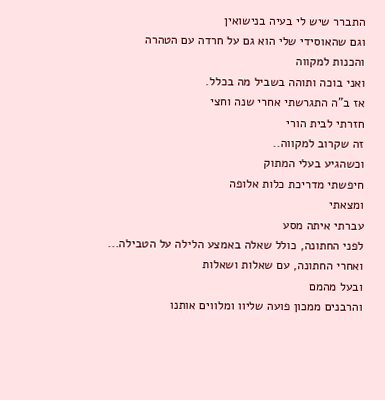התברר שיש לי בעיה בנישואין
וגם שהאוסידי שלי הוא גם על חרדה עם הטהרה
והכנות למקווה
ואני בוכה ותוהה בשביל מה בכלל.
אז ב"ה התגרשתי אחרי שנה וחצי
חזרתי לבית הורי
זה שקרוב למקווה..
וכשהגיע בעלי המתוק
חיפשתי מדריכת כלות אלופה
ומצאתי
עברתי איתה מסע
לפני החתונה, כולל שאלה באמצע הלילה על הטבילה...
ואחרי החתונה, עם שאלות ושאלות
ובעל מהמם
והרבנים ממכון פועה שליוו ומלווים אותנו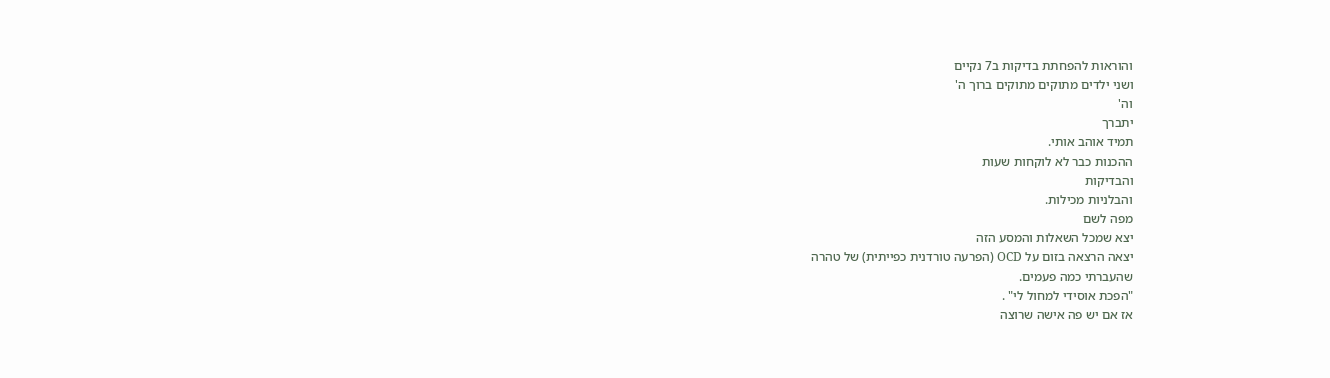והוראות להפחתת בדיקות ב7 נקיים
ושני ילדים מתוקים מתוקים ברוך ה'
וה'
יתברך
תמיד אוהב אותי.
ההכנות כבר לא לוקחות שעות
והבדיקות
והבלניות מכילות.
מפה לשם
יצא שמכל השאלות והמסע הזה
יצאה הרצאה בזום על OCD (הפרעה טורדנית כפייתית) של טהרה
שהעברתי כמה פעמים.
"הפכת אוסידי למחול לי" .
אז אם יש פה אישה שרוצה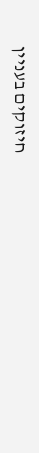חיזוקים בעניין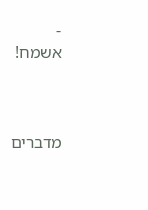-
אשמח!



מדברים